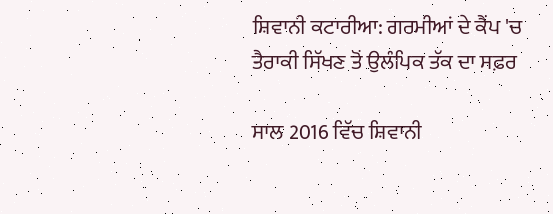ਸ਼ਿਵਾਨੀ ਕਟਾਰੀਆ: ਗਰਮੀਆਂ ਦੇ ਕੈਂਪ 'ਚ ਤੈਰਾਕੀ ਸਿੱਖਣ ਤੋਂ ਉਲੰਪਿਕ ਤੱਕ ਦਾ ਸਫ਼ਰ

ਸਾਲ 2016 ਵਿੱਚ ਸ਼ਿਵਾਨੀ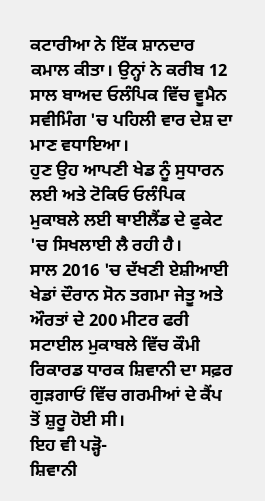ਕਟਾਰੀਆ ਨੇ ਇੱਕ ਸ਼ਾਨਦਾਰ ਕਮਾਲ ਕੀਤਾ। ਉਨ੍ਹਾਂ ਨੇ ਕਰੀਬ 12 ਸਾਲ ਬਾਅਦ ਓਲੰਪਿਕ ਵਿੱਚ ਵੂਮੈਨ ਸਵੀਮਿੰਗ 'ਚ ਪਹਿਲੀ ਵਾਰ ਦੇਸ਼ ਦਾ ਮਾਣ ਵਧਾਇਆ।
ਹੁਣ ਉਹ ਆਪਣੀ ਖੇਡ ਨੂੰ ਸੁਧਾਰਨ ਲਈ ਅਤੇ ਟੋਕਿਓ ਓਲੰਪਿਕ ਮੁਕਾਬਲੇ ਲਈ ਥਾਈਲੈਂਡ ਦੇ ਫੁਕੇਟ 'ਚ ਸਿਖਲਾਈ ਲੈ ਰਹੀ ਹੈ।
ਸਾਲ 2016 'ਚ ਦੱਖਣੀ ਏਸ਼ੀਆਈ ਖੇਡਾਂ ਦੌਰਾਨ ਸੋਨ ਤਗਮਾ ਜੇਤੂ ਅਤੇ ਔਰਤਾਂ ਦੇ 200 ਮੀਟਰ ਫਰੀ ਸਟਾਈਲ ਮੁਕਾਬਲੇ ਵਿੱਚ ਕੌਮੀ ਰਿਕਾਰਡ ਧਾਰਕ ਸ਼ਿਵਾਨੀ ਦਾ ਸਫ਼ਰ ਗੁੜਗਾਓਂ ਵਿੱਚ ਗਰਮੀਆਂ ਦੇ ਕੈਂਪ ਤੋਂ ਸ਼ੁਰੂ ਹੋਈ ਸੀ।
ਇਹ ਵੀ ਪੜ੍ਹੋ-
ਸ਼ਿਵਾਨੀ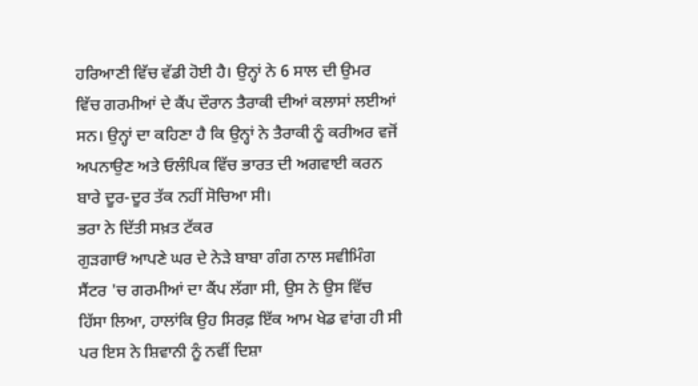ਹਰਿਆਣੀ ਵਿੱਚ ਵੱਡੀ ਹੋਈ ਹੈ। ਉਨ੍ਹਾਂ ਨੇ 6 ਸਾਲ ਦੀ ਉਮਰ ਵਿੱਚ ਗਰਮੀਆਂ ਦੇ ਕੈਂਪ ਦੌਰਾਨ ਤੈਰਾਕੀ ਦੀਆਂ ਕਲਾਸਾਂ ਲਈਆਂ ਸਨ। ਉਨ੍ਹਾਂ ਦਾ ਕਹਿਣਾ ਹੈ ਕਿ ਉਨ੍ਹਾਂ ਨੇ ਤੈਰਾਕੀ ਨੂੰ ਕਰੀਅਰ ਵਜੋਂ ਅਪਨਾਉਣ ਅਤੇ ਓਲੰਪਿਕ ਵਿੱਚ ਭਾਰਤ ਦੀ ਅਗਵਾਈ ਕਰਨ ਬਾਰੇ ਦੂਰ-ਦੂਰ ਤੱਕ ਨਹੀਂ ਸੋਚਿਆ ਸੀ।
ਭਰਾ ਨੇ ਦਿੱਤੀ ਸਖ਼ਤ ਟੱਕਰ
ਗੁੜਗਾਓਂ ਆਪਣੇ ਘਰ ਦੇ ਨੇੜੇ ਬਾਬਾ ਗੰਗ ਨਾਲ ਸਵੀਮਿੰਗ ਸੈਂਟਰ 'ਚ ਗਰਮੀਆਂ ਦਾ ਕੈਂਪ ਲੱਗਾ ਸੀ, ਉਸ ਨੇ ਉਸ ਵਿੱਚ ਹਿੱਸਾ ਲਿਆ, ਹਾਲਾਂਕਿ ਉਹ ਸਿਰਫ਼ ਇੱਕ ਆਮ ਖੇਡ ਵਾਂਗ ਹੀ ਸੀ ਪਰ ਇਸ ਨੇ ਸ਼ਿਵਾਨੀ ਨੂੰ ਨਵੀਂ ਦਿਸ਼ਾ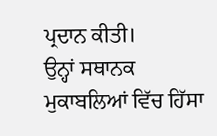ਪ੍ਰਦਾਨ ਕੀਤੀ।
ਉਨ੍ਹਾਂ ਸਥਾਨਕ ਮੁਕਾਬਲਿਆਂ ਵਿੱਚ ਹਿੱਸਾ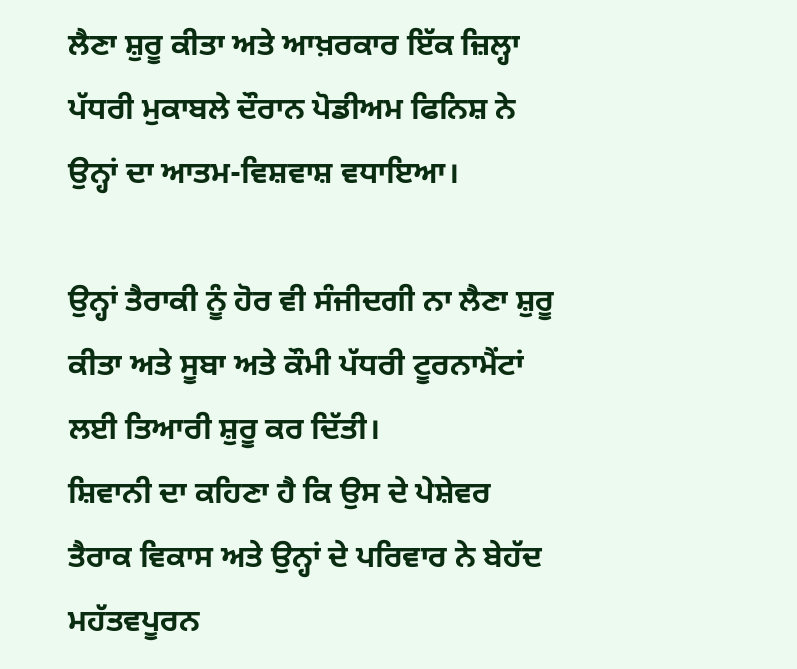ਲੈਣਾ ਸ਼ੁਰੂ ਕੀਤਾ ਅਤੇ ਆਖ਼ਰਕਾਰ ਇੱਕ ਜ਼ਿਲ੍ਹਾ ਪੱਧਰੀ ਮੁਕਾਬਲੇ ਦੌਰਾਨ ਪੋਡੀਅਮ ਫਿਨਿਸ਼ ਨੇ ਉਨ੍ਹਾਂ ਦਾ ਆਤਮ-ਵਿਸ਼ਵਾਸ਼ ਵਧਾਇਆ।

ਉਨ੍ਹਾਂ ਤੈਰਾਕੀ ਨੂੰ ਹੋਰ ਵੀ ਸੰਜੀਦਗੀ ਨਾ ਲੈਣਾ ਸ਼ੁਰੂ ਕੀਤਾ ਅਤੇ ਸੂਬਾ ਅਤੇ ਕੌਮੀ ਪੱਧਰੀ ਟੂਰਨਾਮੈਂਟਾਂ ਲਈ ਤਿਆਰੀ ਸ਼ੁਰੂ ਕਰ ਦਿੱਤੀ।
ਸ਼ਿਵਾਨੀ ਦਾ ਕਹਿਣਾ ਹੈ ਕਿ ਉਸ ਦੇ ਪੇਸ਼ੇਵਰ ਤੈਰਾਕ ਵਿਕਾਸ ਅਤੇ ਉਨ੍ਹਾਂ ਦੇ ਪਰਿਵਾਰ ਨੇ ਬੇਹੱਦ ਮਹੱਤਵਪੂਰਨ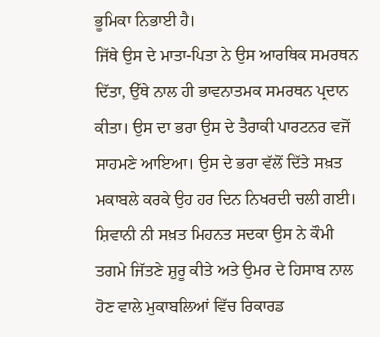ਭੂਮਿਕਾ ਨਿਭਾਈ ਹੈ।
ਜਿੱਥੇ ਉਸ ਦੇ ਮਾਤਾ-ਪਿਤਾ ਨੇ ਉਸ ਆਰਥਿਕ ਸਮਰਥਨ ਦਿੱਤਾ, ਉੱਥੇ ਨਾਲ ਹੀ ਭਾਵਨਾਤਮਕ ਸਮਰਥਨ ਪ੍ਰਦਾਨ ਕੀਤਾ। ਉਸ ਦਾ ਭਰਾ ਉਸ ਦੇ ਤੈਰਾਕੀ ਪਾਰਟਨਰ ਵਜੋਂ ਸਾਹਮਣੇ ਆਇਆ। ਉਸ ਦੇ ਭਰਾ ਵੱਲੋਂ ਦਿੱਤੇ ਸਖ਼ਤ ਮਕਾਬਲੇ ਕਰਕੇ ਉਹ ਹਰ ਦਿਨ ਨਿਖਰਦੀ ਚਲੀ ਗਈ।
ਸ਼ਿਵਾਨੀ ਨੀ ਸਖ਼ਤ ਮਿਹਨਤ ਸਦਕਾ ਉਸ ਨੇ ਕੌਮੀ ਤਗਮੇ ਜਿੱਤਣੇ ਸ਼ੁਰੂ ਕੀਤੇ ਅਤੇ ਉਮਰ ਦੇ ਹਿਸਾਬ ਨਾਲ ਹੋਣ ਵਾਲੇ ਮੁਕਾਬਲਿਆਂ ਵਿੱਚ ਰਿਕਾਰਡ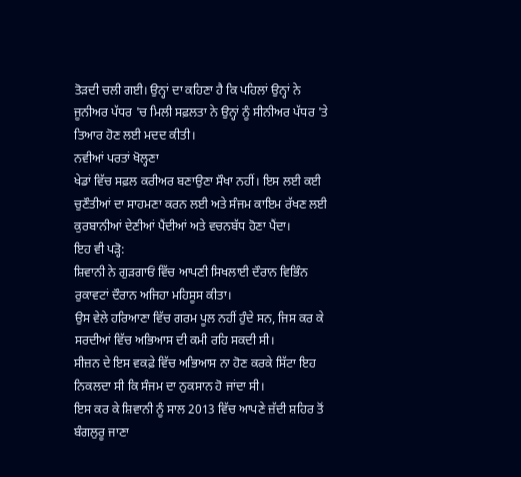ਤੋੜਦੀ ਚਲੀ ਗਈ। ਉਨ੍ਹਾਂ ਦਾ ਕਹਿਣਾ ਹੈ ਕਿ ਪਹਿਲਾਂ ਉਨ੍ਹਾਂ ਨੇ ਜੂਨੀਅਰ ਪੱਧਰ 'ਚ ਮਿਲੀ ਸਫ਼ਲਤਾ ਨੇ ਉਨ੍ਹਾਂ ਨੂੰ ਸੀਨੀਅਰ ਪੱਧਰ 'ਤੇ ਤਿਆਰ ਹੋਣ ਲਈ ਮਦਦ ਕੀਤੀ।
ਨਵੀਆਂ ਪਰਤਾਂ ਖੋਲ੍ਹਣਾ
ਖੇਡਾਂ ਵਿੱਚ ਸਫ਼ਲ ਕਰੀਅਰ ਬਣਾਉਣਾ ਸੌਖਾ ਨਹੀਂ। ਇਸ ਲਈ ਕਈ ਚੁਣੌਤੀਆਂ ਦਾ ਸਾਹਮਣਾ ਕਰਨ ਲਈ ਅਤੇ ਸੰਜਮ ਕਾਇਮ ਰੱਖਣ ਲਈ ਕੁਰਬਾਨੀਆਂ ਦੇਣੀਆਂ ਪੈਂਦੀਆਂ ਅਤੇ ਵਚਨਬੱਧ ਹੋਣਾ ਪੈਂਦਾ।
ਇਹ ਵੀ ਪੜ੍ਹੋ:
ਸ਼ਿਵਾਨੀ ਨੇ ਗੁੜਗਾਓਂ ਵਿੱਚ ਆਪਣੀ ਸਿਖਲਾਈ ਦੌਰਾਨ ਵਿਭਿੰਨ ਰੁਕਾਵਟਾਂ ਦੌਰਾਨ ਅਜਿਹਾ ਮਹਿਸੂਸ ਕੀਤਾ।
ਉਸ ਵੇਲੇ ਹਰਿਆਣਾ ਵਿੱਚ ਗਰਮ ਪੂਲ ਨਹੀਂ ਹੁੰਦੇ ਸਨ, ਜਿਸ ਕਰ ਕੇ ਸਰਦੀਆਂ ਵਿੱਚ ਅਭਿਆਸ ਦੀ ਕਮੀ ਰਹਿ ਸਕਦੀ ਸੀ।
ਸੀਜ਼ਨ ਦੇ ਇਸ ਵਕਫ਼ੇ ਵਿੱਚ ਅਭਿਆਸ ਨਾ ਹੋਣ ਕਰਕੇ ਸਿੱਟਾ ਇਹ ਨਿਕਲਦਾ ਸੀ ਕਿ ਸੰਜਮ ਦਾ ਨੁਕਸਾਨ ਹੋ ਜਾਂਦਾ ਸੀ।
ਇਸ ਕਰ ਕੇ ਸ਼ਿਵਾਨੀ ਨੂੰ ਸਾਲ 2013 ਵਿੱਚ ਆਪਣੇ ਜ਼ੱਦੀ ਸ਼ਹਿਰ ਤੋਂ ਬੰਗਲੁਰੂ ਜਾਣਾ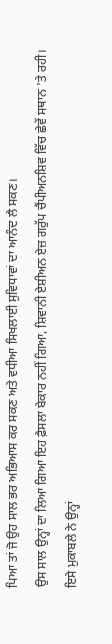ਪਿਆ ਤਾਂ ਜੋ ਉਹ ਸਾਲ ਭਰ ਅਭਿਆਸ ਕਰ ਸਕਣ ਅਤੇ ਵਧੀਆ ਸਿਖਲਾਈ ਸੁਵਿਧਾਵਾਂ ਦਾ ਆਨੰਦ ਲੈ ਸਕਣ।
ਉਸ ਸਾਲ ਉਨ੍ਹਾਂ ਦਾ ਲਿਆ ਗਿਆ ਇਹ ਫ਼ੈਸਲਾ ਬੇਕਾਰ ਨਹੀਂ ਗਿਆ, ਸ਼ਿਵਾਨੀ ਏਸ਼ੀਅਨ ਏਜ਼ ਗਰੁੱਪ ਚੈਂਪੀਅਨਸ਼ਿਵ ਵਿੱਚ ਛੇਵੇਂ ਸਥਾਨ 'ਤੇ ਰਹੀ। ਇਸੇ ਮੁਕਾਬਲੇ ਨੇ ਉਨ੍ਹਾਂ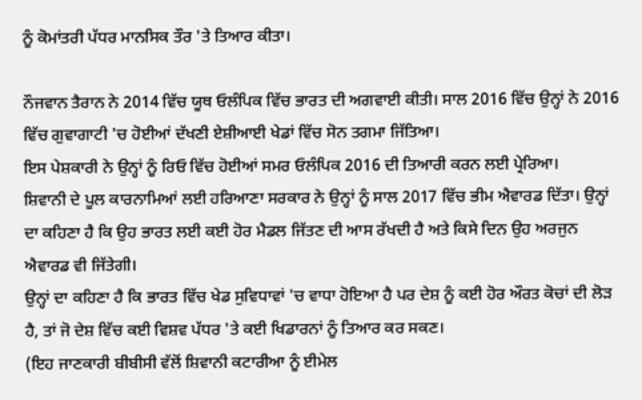ਨੂੰ ਕੋਮਾਂਤਰੀ ਪੱਧਰ ਮਾਨਸਿਕ ਤੌਰ 'ਤੇ ਤਿਆਰ ਕੀਤਾ।

ਨੌਜਵਾਨ ਤੈਰਾਨ ਨੇ 2014 ਵਿੱਚ ਯੂਥ ਓਲੰਪਿਕ ਵਿੱਚ ਭਾਰਤ ਦੀ ਅਗਵਾਈ ਕੀਤੀ। ਸਾਲ 2016 ਵਿੱਚ ਉਨ੍ਹਾਂ ਨੇ 2016 ਵਿੱਚ ਗੁਵਾਗਾਟੀ 'ਚ ਹੋਈਆਂ ਦੱਖਣੀ ਏਸ਼ੀਆਈ ਖੇਡਾਂ ਵਿੱਚ ਸੋਨ ਤਗਮਾ ਜਿੱਤਿਆ।
ਇਸ ਪੇਸ਼ਕਾਰੀ ਨੇ ਉਨ੍ਹਾਂ ਨੂੰ ਰਿਓ ਵਿੱਚ ਹੋਈਆਂ ਸਮਰ ਓਲੰਪਿਕ 2016 ਦੀ ਤਿਆਰੀ ਕਰਨ ਲਈ ਪ੍ਰੇਰਿਆ।
ਸ਼ਿਵਾਨੀ ਦੇ ਪੂਲ ਕਾਰਨਾਮਿਆਂ ਲਈ ਹਰਿਆਣਾ ਸਰਕਾਰ ਨੇ ਉਨ੍ਹਾਂ ਨੂੰ ਸਾਲ 2017 ਵਿੱਚ ਭੀਮ ਐਵਾਰਡ ਦਿੱਤਾ। ਉਨ੍ਹਾਂ ਦਾ ਕਹਿਣਾ ਹੈ ਕਿ ਉਹ ਭਾਰਤ ਲਈ ਕਈ ਹੋਰ ਮੈਡਲ ਜਿੱਤਣ ਦੀ ਆਸ ਰੱਖਦੀ ਹੈ ਅਤੇ ਕਿਸੇ ਦਿਨ ਉਹ ਅਰਜੁਨ ਐਵਾਰਡ ਵੀ ਜਿੱਤੇਗੀ।
ਉਨ੍ਹਾਂ ਦਾ ਕਹਿਣਾ ਹੈ ਕਿ ਭਾਰਤ ਵਿੱਚ ਖੇਡ ਸੁਵਿਧਾਵਾਂ 'ਚ ਵਾਧਾ ਹੋਇਆ ਹੈ ਪਰ ਦੇਸ਼ ਨੂੰ ਕਈ ਹੋਰ ਔਰਤ ਕੋਚਾਂ ਦੀ ਲੋੜ ਹੈ, ਤਾਂ ਜੋ ਦੇਸ਼ ਵਿੱਚ ਕਈ ਵਿਸ਼ਵ ਪੱਧਰ 'ਤੇ ਕਈ ਖਿਡਾਰਨਾਂ ਨੂੰ ਤਿਆਰ ਕਰ ਸਕਣ।
(ਇਹ ਜਾਣਕਾਰੀ ਬੀਬੀਸੀ ਵੱਲੋਂ ਸ਼ਿਵਾਨੀ ਕਟਾਰੀਆ ਨੂੰ ਈਮੇਲ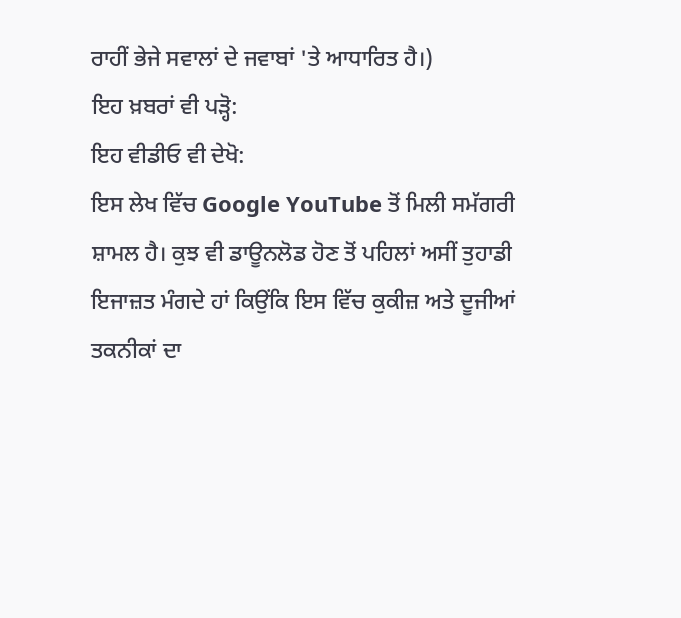ਰਾਹੀਂ ਭੇਜੇ ਸਵਾਲਾਂ ਦੇ ਜਵਾਬਾਂ 'ਤੇ ਆਧਾਰਿਤ ਹੈ।)
ਇਹ ਖ਼ਬਰਾਂ ਵੀ ਪੜ੍ਹੋ:
ਇਹ ਵੀਡੀਓ ਵੀ ਦੇਖੋ:
ਇਸ ਲੇਖ ਵਿੱਚ Google YouTube ਤੋਂ ਮਿਲੀ ਸਮੱਗਰੀ ਸ਼ਾਮਲ ਹੈ। ਕੁਝ ਵੀ ਡਾਊਨਲੋਡ ਹੋਣ ਤੋਂ ਪਹਿਲਾਂ ਅਸੀਂ ਤੁਹਾਡੀ ਇਜਾਜ਼ਤ ਮੰਗਦੇ ਹਾਂ ਕਿਉਂਕਿ ਇਸ ਵਿੱਚ ਕੁਕੀਜ਼ ਅਤੇ ਦੂਜੀਆਂ ਤਕਨੀਕਾਂ ਦਾ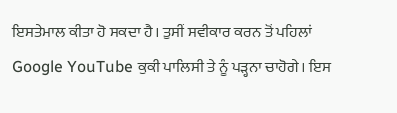ਇਸਤੇਮਾਲ ਕੀਤਾ ਹੋ ਸਕਦਾ ਹੈ। ਤੁਸੀਂ ਸਵੀਕਾਰ ਕਰਨ ਤੋਂ ਪਹਿਲਾਂ Google YouTube ਕੁਕੀ ਪਾਲਿਸੀ ਤੇ ਨੂੰ ਪੜ੍ਹਨਾ ਚਾਹੋਗੇ। ਇਸ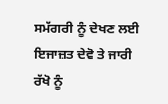ਸਮੱਗਰੀ ਨੂੰ ਦੇਖਣ ਲਈ ਇਜਾਜ਼ਤ ਦੇਵੋ ਤੇ ਜਾਰੀ ਰੱਖੋ ਨੂੰ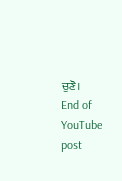ਚੁਣੋ।
End of YouTube post